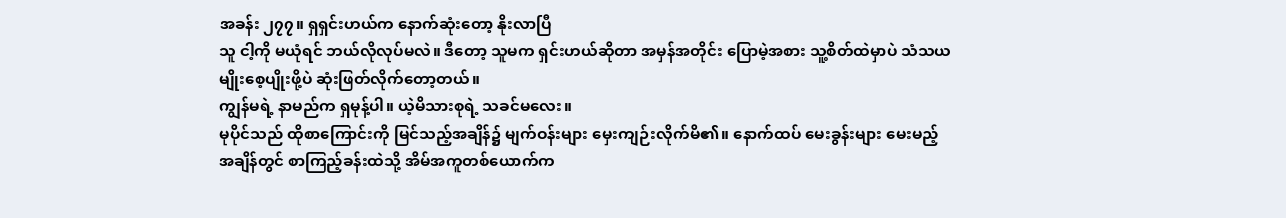အခန်း ၂၇၇။ ရှရှင်းဟယ်က နောက်ဆုံးတော့ နိုးလာပြီ
သူ ငါ့ကို မယုံရင် ဘယ်လိုလုပ်မလဲ။ ဒီတော့ သူမက ရှင်းဟယ်ဆိုတာ အမှန်အတိုင်း ပြောမဲ့အစား သူ့စိတ်ထဲမှာပဲ သံသယမျိုးစေ့ပျိုးဖို့ပဲ ဆုံးဖြတ်လိုက်တော့တယ်။
ကျွန်မရဲ့ နာမည်က ရှမုန့်ပါ။ ယဲ့မိသားစုရဲ့ သခင်မလေး။
မုပိုင်သည် ထိုစာကြောင်းကို မြင်သည့်အချိန်၌ မျက်ဝန်းများ မှေးကျဉ်းလိုက်မိ၏။ နောက်ထပ် မေးခွန်းများ မေးမည့်အချိန်တွင် စာကြည့်ခန်းထဲသို့ အိမ်အကူတစ်ယောက်က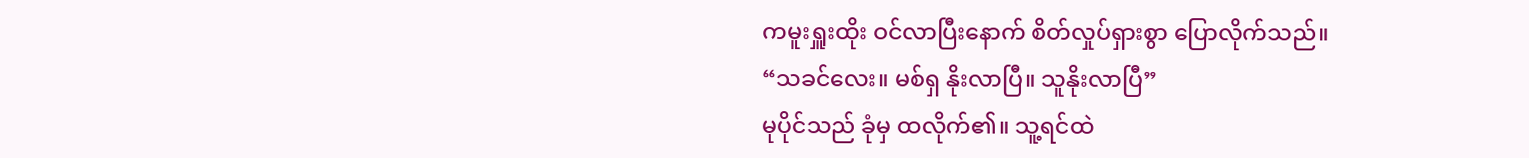ကမူးရှူးထိုး ဝင်လာပြီးနောက် စိတ်လှုပ်ရှားစွာ ပြောလိုက်သည်။
“သခင်လေး။ မစ်ရှ နိုးလာပြီ။ သူနိုးလာပြီ”
မုပိုင်သည် ခုံမှ ထလိုက်၏။ သူ့ရင်ထဲ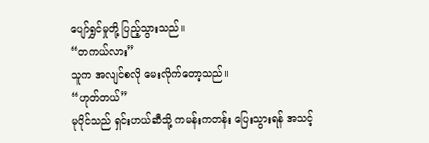ပျော်ရွှင်မှုတို့ ပြည့်သွားသည်။
“တကယ်လား”
သူက အလျင်စလို မေးလိုက်တော့သည်။
“ဟုတ်တယ်”
မုပိုင်သည် ရှင်းဟယ်ဆီသို့ ကမန်းကတန်း ပြေးသွားရန် အသင့်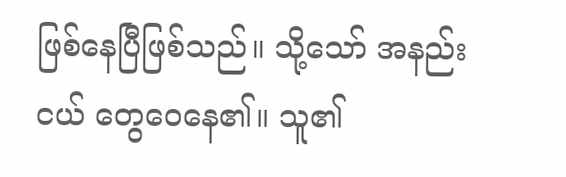ဖြစ်နေပြီဖြစ်သည်။ သို့သော် အနည်းငယ် တွေဝေနေ၏။ သူ၏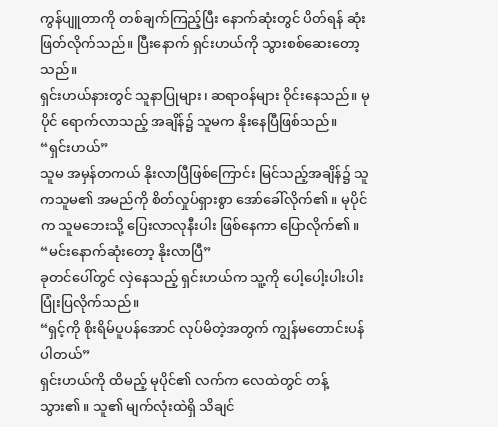ကွန်ပျူတာကို တစ်ချက်ကြည့်ပြီး နောက်ဆုံးတွင် ပိတ်ရန် ဆုံးဖြတ်လိုက်သည်။ ပြီးနောက် ရှင်းဟယ်ကို သွားစစ်ဆေးတော့သည်။
ရှင်းဟယ်နားတွင် သူနာပြုများ၊ ဆရာဝန်များ ဝိုင်းနေသည်။ မုပိုင် ရောက်လာသည့် အချိန်၌ သူမက နိုးနေပြီဖြစ်သည်။
“ရှင်းဟယ်”
သူမ အမှန်တကယ် နိုးလာပြီဖြစ်ကြောင်း မြင်သည့်အချိန်၌ သူကသူမ၏ အမည်ကို စိတ်လှုပ်ရှားစွာ အော်ခေါ်လိုက်၏။ မုပိုင်က သူမဘေးသို့ ပြေးလာလုနီးပါး ဖြစ်နေကာ ပြောလိုက်၏။
“မင်းနောက်ဆုံးတော့ နိုးလာပြီ”
ခုတင်ပေါ်တွင် လှဲနေသည့် ရှင်းဟယ်က သူ့ကို ပေါ့ပေါ့းပါးပါး ပြုံးပြလိုက်သည်။
“ရှင့်ကို စိုးရိမ်ပူပန်အောင် လုပ်မိတဲ့အတွက် ကျွန်မတောင်းပန်ပါတယ်”
ရှင်းဟယ်ကို ထိမည့် မုပိုင်၏ လက်က လေထဲတွင် တန့်သွား၏။ သူ၏ မျက်လုံးထဲရှိ သိချင်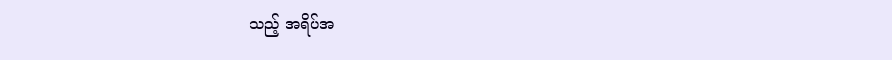သည့် အရိပ်အ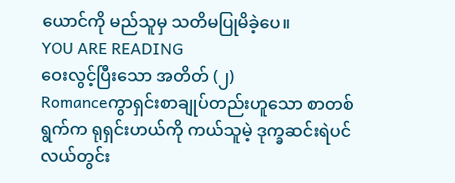ယောင်ကို မည်သူမှ သတိမပြုမိခဲ့ပေ။
YOU ARE READING
ဝေးလွင့်ပြီးသော အတိတ် (၂)
Romanceကွာရှင်းစာချုပ်တည်းဟူသော စာတစ်ရွက်က ရုရှင်းဟယ်ကို ကယ်သူမဲ့ ဒုက္ခဆင်းရဲပင်လယ်တွင်း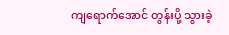ကျရောက်အောင် တွန်းပို့ သွားခဲ့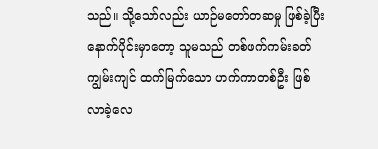သည်။ သို့သော်လည်း ယာဉ်မတော်တဆမှု ဖြစ်ခဲ့ပြီး နောက်ပိုင်းမှာတော့ သူမသည် တစ်ဖက်ကမ်းခတ် ကျွမ်းကျင် ထက်မြက်သော ဟက်ကာတစ်ဦး ဖြစ်လာခဲ့လေ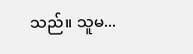သည်။ သူမ...